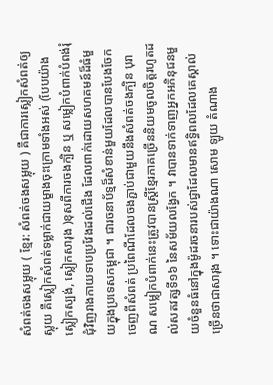សំពត់ចងសម្លុយ ( ខ្មែរ: សំពត់ចងសម្លុយ ) គឺជាការស្លៀកសំពត់ឲ្យស្លុយ គឺស្លៀកសំពត់ទម្លាក់ជាយម្ខាងចុះក្រោមទាំងអស់ (បែបយ៉ាង ស្លៀកស្បង់, ស្លៀកសារុង )ខុសពីការចងក្បិន ឬ សម្លៀកបំពាក់បំពង់រុំជុំវិញរាងកាយទាបប្រវែងដល់ជើង ដែលពាក់ដោយសហគមន៍ដ៏ធំមួយក្នុងប្រទេសកម្ពុជា ។ ជារចនាប័ទ្មដ៏សំខាន់មួយដែលបានបែងចែកចេញពីសំពត់ ប្រពៃណីដែលចងភ្ជាប់ជាមួយនឹងសំពត់ចងក្បិន បុរាណ សម្លៀកបំពាក់នេះត្រូវបានស្ត្រីខ្មែរភាគច្រើននិយមចូលចិត្តរហូតដល់សតវត្សទី១៦ នៃសម័យលង្វែក ។ វាបានទាក់ទាញអ្នកអភិនុជនមួយចំនួនធំនៅក្នុងម៉ូដរចនារបស់ជ្វាដែលមានឥទ្ធិពលដែលគេស្គាល់ច្រើនថាជាសារុង ។ ទោះជាយ៉ាងណា សោម ឡូយ តំណាង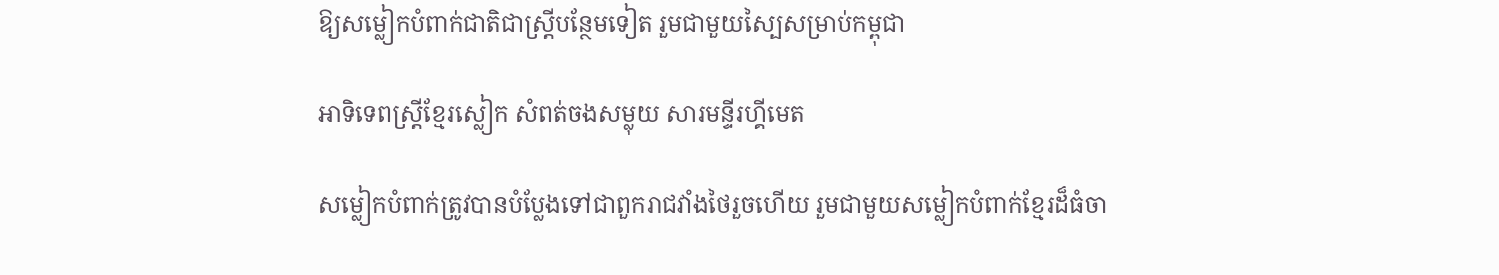ឱ្យសម្លៀកបំពាក់ជាតិជាស្ត្រីបន្ថែមទៀត រួមជាមួយស្បៃសម្រាប់កម្ពុជា

អាទិទេពស្ត្រីខ្មែរស្លៀក សំពត់ចងសម្លុយ សារមន្ទីរហ្គីមេត

សម្លៀកបំពាក់ត្រូវបានបំប្លែងទៅជាពួករាជវាំងថៃរួចហើយ រួមជាមួយសម្លៀកបំពាក់ខ្មែរដ៏ធំចា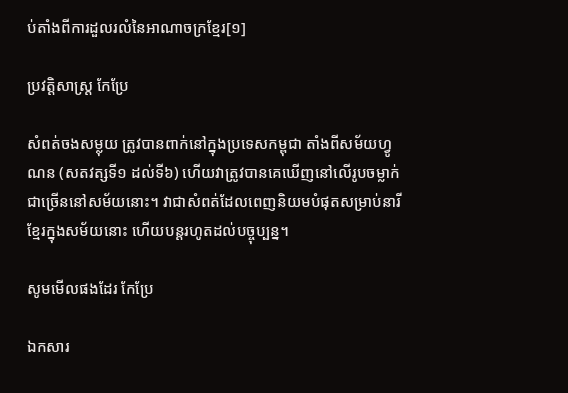ប់តាំងពីការដួលរលំនៃអាណាចក្រខ្មែរ[១]

ប្រវត្តិសាស្ត្រ កែប្រែ

សំពត់ចងសម្លុយ ត្រូវបានពាក់នៅក្នុងប្រទេសកម្ពុជា តាំងពីសម័យហ្វូណន (សតវត្សទី១ ដល់ទី៦) ហើយវាត្រូវបានគេឃើញនៅលើរូបចម្លាក់ជាច្រើននៅសម័យនោះ។ វាជាសំពត់ដែលពេញនិយមបំផុតសម្រាប់នារីខ្មែរក្នុងសម័យនោះ ហើយបន្តរហូតដល់បច្ចុប្បន្ន។

សូមមើលផងដែរ កែប្រែ

ឯកសារ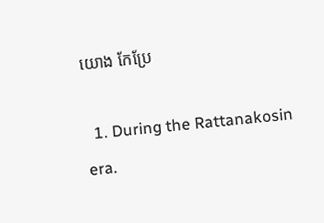យោង កែប្រែ

  1. During the Rattanakosin era.